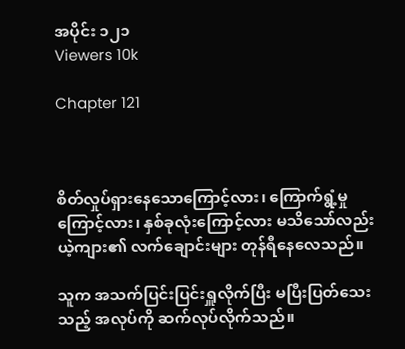အပိုင်း ၁၂၁
Viewers 10k

Chapter 121



စိတ်လှုပ်ရှားနေသောကြောင့်လား၊ ကြောက်ရွံ့မှုကြောင့်လား၊ နှစ်ခုလုံးကြောင့်လား မသိသော်လည်း ယဲ့ကျား၏ လက်ချောင်းများ တုန်ရီနေလေသည်။

သူက အသက်ပြင်းပြင်းရှူလိုက်ပြီး မပြီးပြတ်သေးသည့် အလုပ်ကို ဆက်လုပ်လိုက်သည်။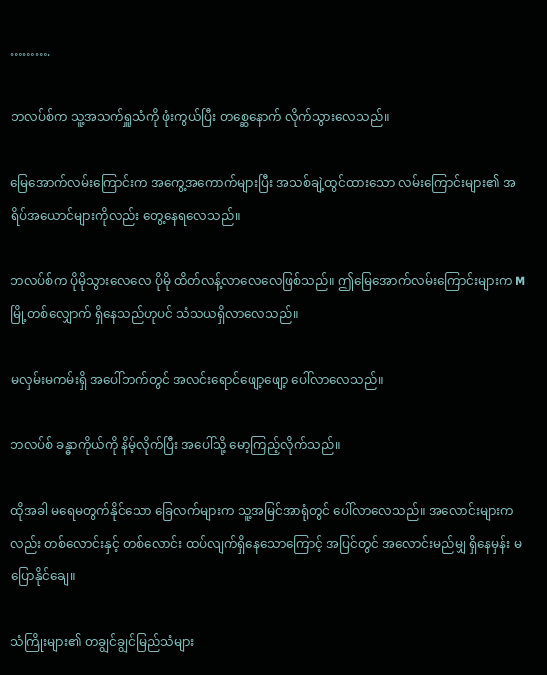……….

ဘလပ်စ်က သူ့အသက်ရှူသံကို ဖုံးကွယ်ပြီး တစ္ဆေနောက် လိုက်သွားလေသည်။

မြေအောက်လမ်းကြောင်းက အကွေ့အကောက်များပြီး အသစ်ချဲ့ထွင်ထားသော လမ်းကြောင်းများ၏ အရိပ်အယောင်များကိုလည်း တွေ့နေရလေသည်။

ဘလပ်စ်က ပိုမိုသွားလေလေ ပိုမို ထိတ်လန့်လာလေလေဖြစ်သည်။ ဤမြေ‌အောက်လမ်းကြောင်းများက Mမြို့တစ်လျှောက် ရှိနေသည်ဟုပင် သံသယရှိလာလေသည်။

မလှမ်းမကမ်းရှိ အပေါ်ဘက်တွင် အလင်းရောင်ဖျော့ဖျော့ ပေါ်လာလေသည်။

ဘလပ်စ် ခန္ဓာကိုယ်ကို နိမ့်လိုက်ပြီး အပေါ်သို့ မော့ကြည့်လိုက်သည်။

ထိုအခါ မရေမတွက်နိုင်သော ခြေလက်များက သူ့အမြင်အာရုံတွင် ပေါ်လာလေသည်။ အလောင်းများကလည်း တစ်လောင်းနှင့် တစ်လောင်း ထပ်လျက်ရှိနေသောကြောင့် အပြင်တွင် အလောင်းမည်မျှ ရှိနေမှန်း မပြောနိုင်ချေ။

သံကြိုးများ၏ တချွင်ချွင်မြည်သံများ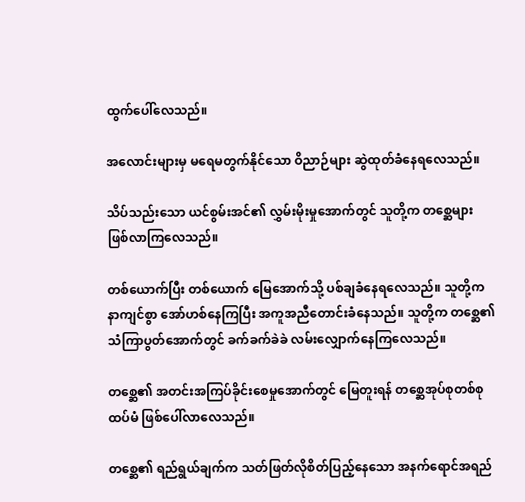ထွက်ပေါ်လေသည်။

အလောင်းများမှ မရေမတွက်နိုင်သော ဝိညာဉ်များ ဆွဲထုတ်ခံနေရလေသည်။

သိပ်သည်းသော ယင်စွမ်းအင်၏ လွှမ်းမိုးမှုအောက်တွင် သူတို့က တစ္ဆေများ ဖြစ်လာကြလေသည်။

တစ်ယောက်ပြီး တစ်ယောက် မြေအောက်သို့ ပစ်ချခံနေရလေသည်။ သူတို့က နာကျင်စွာ အော်ဟစ်နေကြပြီး အကူအညီတောင်းခံနေသည်။ သူတို့က တစ္ဆေ၏ သံကြာပွတ်အောက်တွင် ခက်ခက်ခဲခဲ လမ်းလျှောက်နေကြလေသည်။

တစ္ဆေ၏ အတင်းအကြပ်ခိုင်းစေမှုအောက်တွင် မြေတူးရန် တစ္ဆေအုပ်စုတစ်စု ထပ်မံ ဖြစ်ပေါ်လာလေသည်။

တစ္ဆေ၏ ရည်ရွယ်ချက်က သတ်ဖြတ်လိုစိတ်ပြည့်နေ‌သော အနက်ရောင်အရည်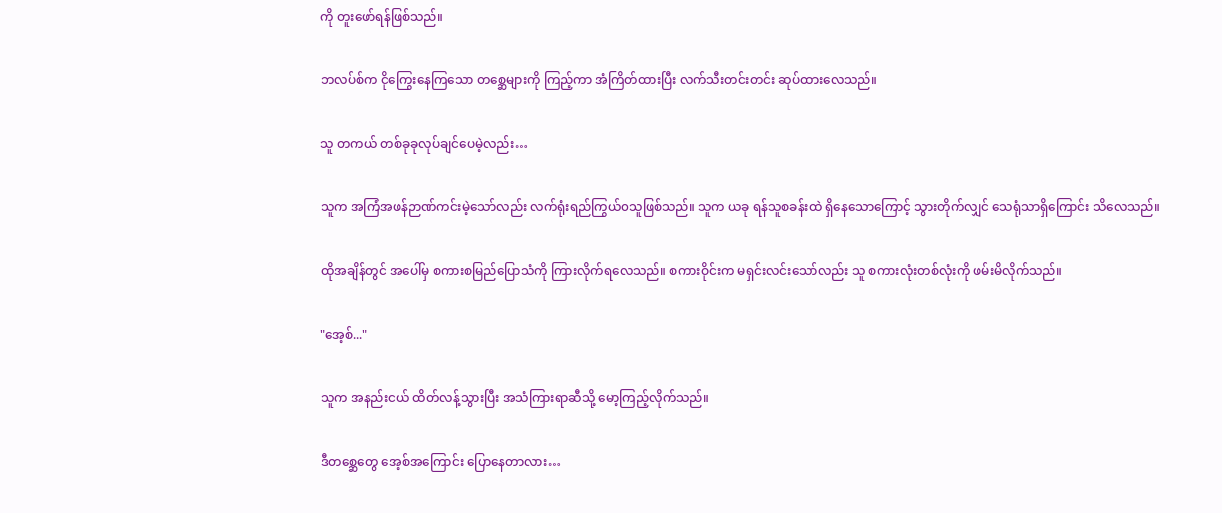ကို တူးဖော်ရန်ဖြစ်သည်။

ဘလပ်စ်က ငိုကြွေးနေကြသော တစ္ဆေများကို ကြည့်ကာ အံကြိတ်ထားပြီး လက်သီးတင်းတင်း ဆုပ်ထားလေသည်။

သူ တကယ် တစ်ခုခုလုပ်ချင်ပေမဲ့လည်း…

သူက အကြံအဖန်ဉာဏ်ကင်းမဲ့သော်လည်း လက်ရုံးရည်ကြွယ်၀သူဖြစ်သည်။ သူက ယခု ရန်သူစခန်းထဲ ရှိနေသောကြောင့် သွားတိုက်လျှင် သေရုံသာရှိကြောင်း သိလေသည်။

ထိုအချိန်တွင် အပေါ်မှ စကားစမြည်ပြောသံကို ကြားလိုက်ရလေသည်။ စကားဝိုင်းက မရှင်းလင်းသော်လည်း သူ စကားလုံးတစ်လုံးကို ဖမ်းမိလိုက်သည်။

"အေ့စ်..."

သူက အနည်းငယ် ထိတ်လန့်သွားပြီး အသံကြားရာဆီသို့ မော့ကြည့်လိုက်သည်။

ဒီတစ္ဆေတွေ အေ့စ်အကြောင်း ပြောနေတာလား…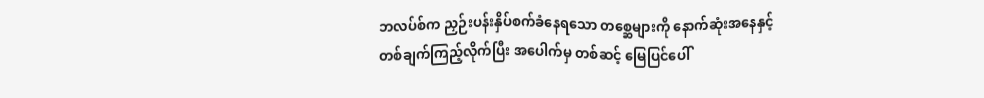ဘလပ်စ်က ညှဉ်းပန်းနှိပ်စက်ခံနေရသော တစ္ဆေများကို နောက်ဆုံးအနေနှင့် တစ်ချက်ကြည့်လိုက်ပြီး အပေါက်မှ တစ်ဆင့် မြေပြင်ပေါ်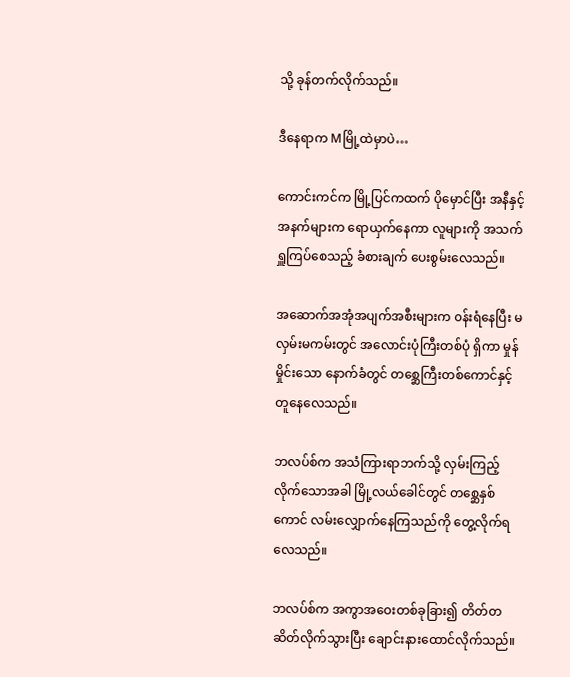သို့ ခုန်တက်လိုက်သည်။

ဒီနေရာက Mမြို့ထဲမှာပဲ…

ကောင်းကင်က မြို့ပြင်ကထက် ပိုမှောင်ပြီး အနီနှင့် အနက်များက ရောယှက်နေကာ လူများကို အသက်ရှူကြပ်စေသည့် ခံစားချက် ပေးစွမ်းလေသည်။

အဆောက်အအုံအပျက်အစီးများက ၀န်းရံနေပြီး မလှမ်းမကမ်းတွင် အလောင်းပုံကြီးတစ်ပုံ ရှိကာ ‌မှုန်မှိုင်းသော နောက်ခံတွင် တစ္ဆေကြီးတစ်ကောင်နှင့် တူနေလေသည်။

ဘလပ်စ်က အသံကြားရာဘက်သို့ လှမ်းကြည့်လိုက်သောအခါ မြို့လယ်ခေါင်တွင် တစ္ဆေနှစ်ကောင် လမ်းလျှောက်နေကြသည်ကို တွေ့လိုက်ရလေသည်။

ဘလပ်စ်က အကွာအဝေးတစ်ခုခြား၍ တိတ်တဆိတ်လိုက်သွားပြီး ချောင်းနားထောင်လိုက်သည်။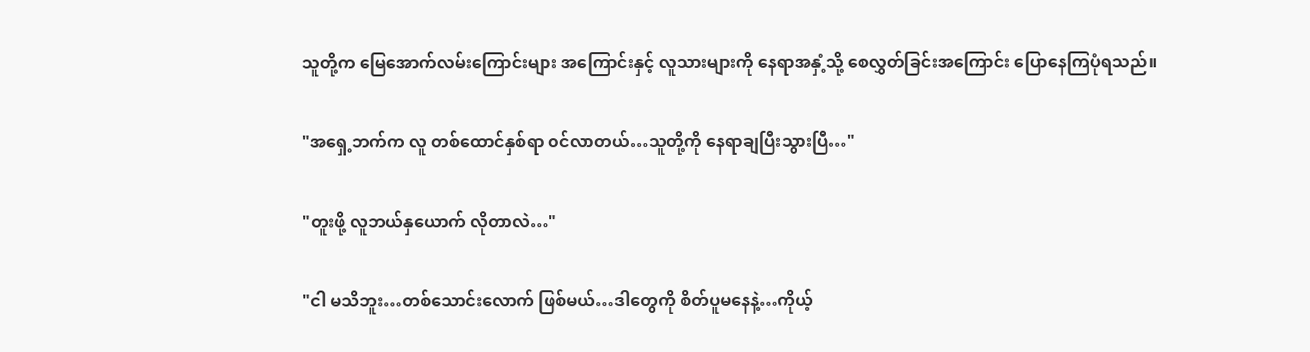သူတို့က မြေအောက်လမ်းကြောင်းများ အကြောင်းနှင့် လူသားများကို နေရာအနှံ့သို့ စေလွှတ်ခြင်းအကြောင်း ပြောနေကြပုံရသည်။

"အရှေ့ဘက်က လူ တစ်ထောင်နှစ်ရာ ၀င်လာတယ်…သူတို့ကို နေရာချပြီးသွားပြီ…"

"တူးဖို့ လူဘယ်နှယောက် လိုတာလဲ…"

"ငါ မသိဘူး…တစ်သောင်းလောက် ဖြစ်မယ်…ဒါတွေကို စိတ်ပူမနေနဲ့…ကိုယ့်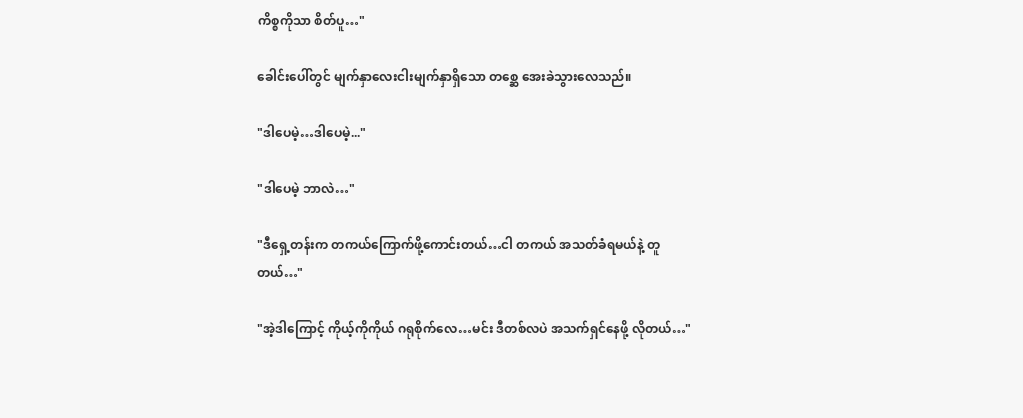ကိစ္စကိုသာ စိတ်ပူ…"

ခေါင်းပေါ်တွင် မျက်နှာလေးငါးမျက်နှာရှိသော တစ္ဆေ အေးခဲသွားလေသည်။

"ဒါပေမဲ့…ဒါပေမဲ့..."

"ဒါပေမဲ့ ဘာလဲ…"

"ဒီရှေ့တန်းက တကယ်ကြောက်ဖို့ကောင်းတယ်…ငါ တကယ် အသတ်ခံရမယ်နဲ့ တူတယ်…"

"အဲ့ဒါကြောင့် ကိုယ့်ကိုကိုယ် ဂရုစိုက်လေ…မင်း ဒီတစ်လပဲ အသက်ရှင်နေဖို့ လိုတယ်…"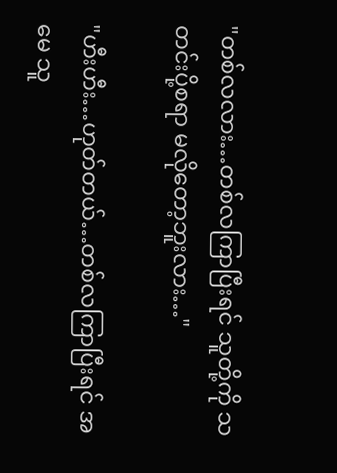"တစ်လလား…တစ်လကြာပြီးရင် သူတို့ကို သတင်းပို့စရာ မလိုတော့ဘူးလား…"

"ဟီးဟီး…ဟုတ်တယ်…တစ်လကြာပြီးရင် အမေ သူ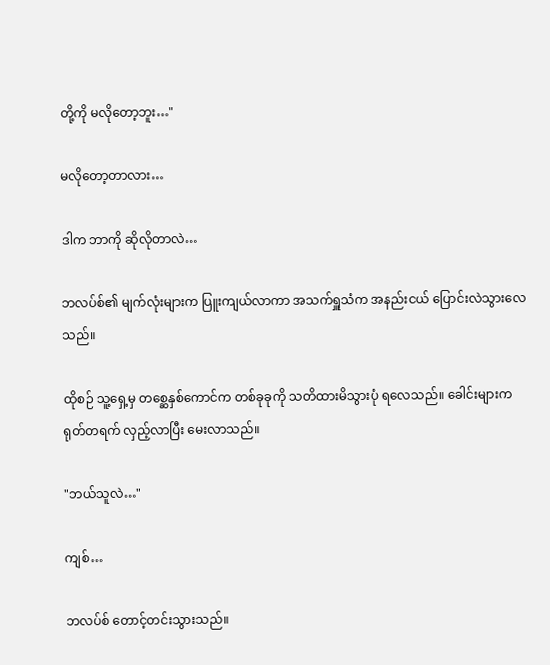တို့ကို မလိုတော့ဘူး…"

မလိုတော့တာလား…

ဒါက ဘာကို ဆိုလိုတာလဲ…

ဘလပ်စ်၏ မျက်လုံးများက ပြူးကျယ်လာကာ အသက်ရှူသံက အနည်းငယ် ပြောင်းလဲသွားလေသည်။

ထိုစဉ် သူ့ရှေ့မှ တစ္ဆေနှစ်ကောင်က တစ်ခုခုကို သတိထားမိသွားပုံ ရလေသည်။ ခေါင်းများက ရုတ်တရက် လှည့်လာပြီး ‌မေးလာသည်။

"ဘယ်သူလဲ…"

ကျစ်…

ဘလပ်စ် တောင့်တင်းသွားသည်။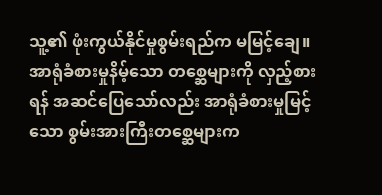သူ့၏ ဖုံးကွယ်နိုင်မှုစွမ်းရည်က မမြင့်ချေ။ အာရုံခံစားမှုနိမ့်သော တစ္ဆေများကို လှည့်စားရန် အဆင်ပြေသော်လည်း အာရုံခံစားမှုမြင့်သော စွမ်းအားကြီးတစ္ဆေများက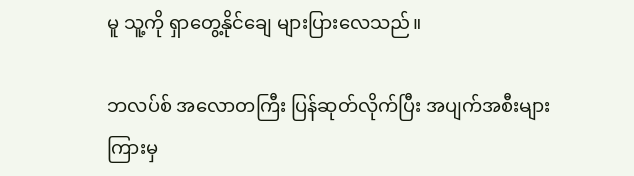မူ သူ့ကို ရှာတွေ့နိုင်ချေ များပြားလေသည်။

ဘလပ်စ် အလောတကြီး ပြန်ဆုတ်လိုက်ပြီး အပျက်အစီးများကြားမှ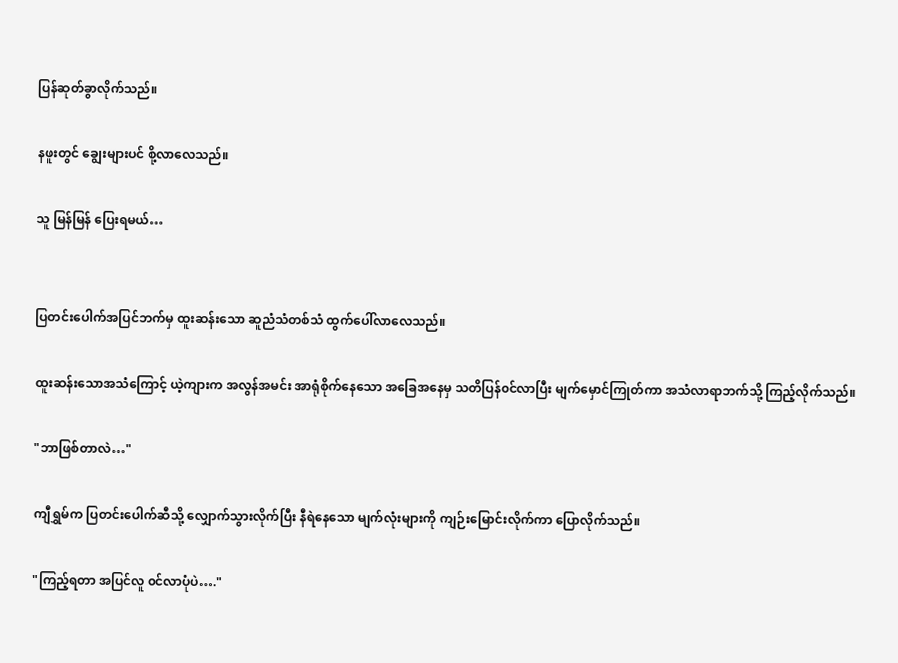ပြန်ဆုတ်ခွာလိုက်သည်။

နဖူးတွင် ‌ချွေးများပင် စို့လာလေသည်။

သူ မြန်မြန် ပြေးရမယ်…


ပြတင်းပေါက်အပြင်ဘက်မှ ထူးဆန်းသော ဆူညံသံတစ်သံ ထွက်ပေါ်လာလေသည်။

ထူးဆန်းသောအသံကြောင့် ယဲ့ကျားက အလွန်အမင်း အာရုံစိုက်နေသော ‌အခြေအနေမှ သတိပြန်၀င်လာပြီး မျက်မှောင်ကြုတ်ကာ အသံလာရာဘက်သို့ ကြည့်လိုက်သည်။

"ဘာဖြစ်တာလဲ…"

ကျီရွှမ်က ပြတင်းပေါက်ဆီသို့ လျှောက်သွားလိုက်ပြီး နီရဲနေသော မျက်လုံးများကို ကျဉ်းမြောင်းလိုက်ကာ ပြောလိုက်သည်။

"ကြည့်ရတာ အပြင်လူ ၀င်လာပုံပဲ…."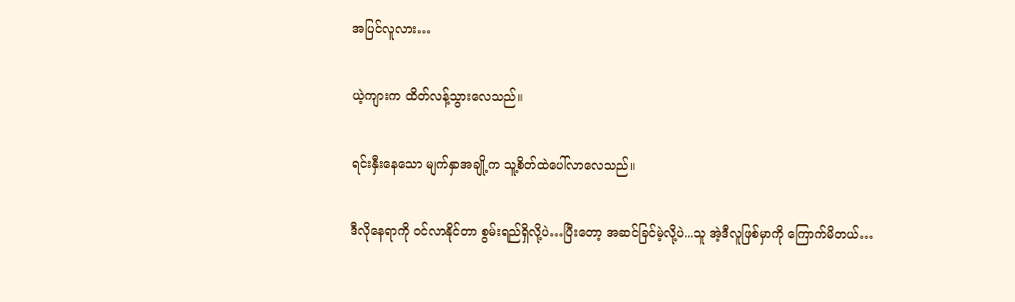အပြင်လူလား…

ယဲ့ကျားက ထိတ်လန့်သွားလေသည်။

ရင်းနှီးနေ‌သော မျက်နှာအချို့က သူ့စိတ်ထဲပေါ်လာလေသည်။

ဒီလိုနေရာကို ၀င်လာနိုင်တာ ‌စွမ်းရည်ရှိလို့ပဲ…ပြီးတော့ အဆင်ခြင်မဲ့လို့ပဲ...သူ အဲ့ဒီလူဖြစ်မှာကို‌ ကြောက်မိတယ်…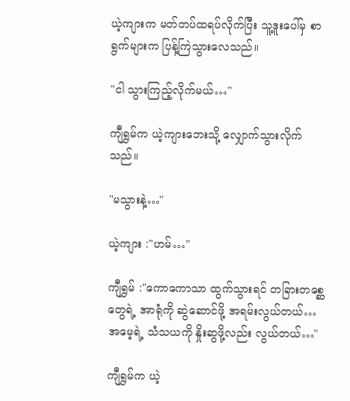ယဲ့ကျားက မတ်တပ်ထရပ်လိုက်ပြီး သူ့ဒူးပေါ်မှ စာရွက်များက ပြန့်ကြဲသွားလေသည်။

"ငါ သွားကြည့်လိုက်မယ်…"

ကျီရွှမ်က ယဲ့ကျားဘေးသို့ လျှောက်သွားလိုက်သည်။

"မသွားနဲ့…"

ယဲ့ကျား :"ဟမ်…"

ကျီရွှမ် :"ကောကောသာ ထွက်သွားရင် တခြားတစ္ဆေတွေရဲ့ အာရုံကို ဆွဲ‌ဆောင်ဖို့ အရမ်းလွယ်တယ်…အမေ့ရဲ့ သံသယကို နှိုးဆွဖို့လည်း လွယ်တယ်…"

ကျီရွှမ်က ယဲ့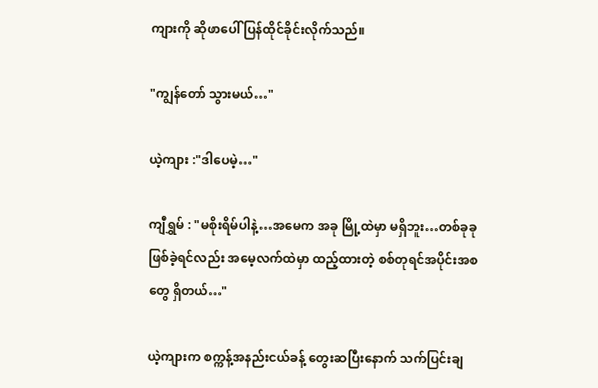ကျားကို ‌ဆိုဖာပေါ် ပြန်ထိုင်ခိုင်းလိုက်သည်။

"ကျွန်တော် သွားမယ်…"

ယဲ့ကျား :"ဒါပေမဲ့…"

ကျီရွှမ် : "မစိုးရိမ်ပါနဲ့…အမေက အခု မြို့ထဲမှာ မရှိဘူး…တစ်ခုခု ဖြစ်ခဲ့ရင်လည်း အမေ့လက်ထဲမှာ ထည့်ထားတဲ့ စစ်တုရင်အပိုင်းအစတွေ ရှိတယ်…"

ယဲ့ကျားက စက္ကန့်အနည်းငယ်ခန့် တွေးဆပြီးနောက် သက်ပြင်းချ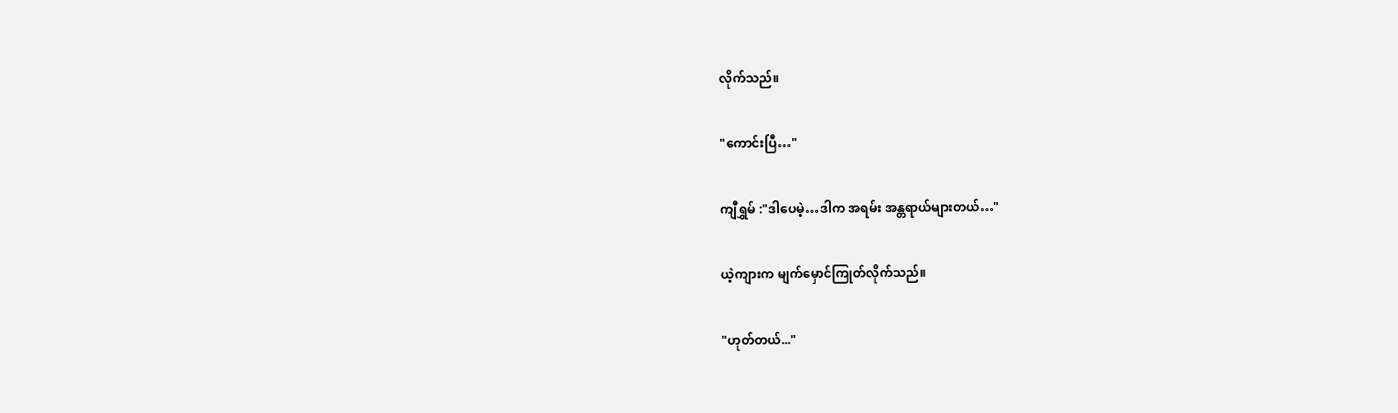လိုက်သည်။

"ကောင်းပြီ…"

ကျီရွှမ် :"ဒါပေမဲ့…ဒါက အရမ်း အန္တရာယ်များတယ်…"

ယဲ့ကျားက မျက်မှောင်ကြုတ်လိုက်သည်။

"ဟုတ်တယ်..."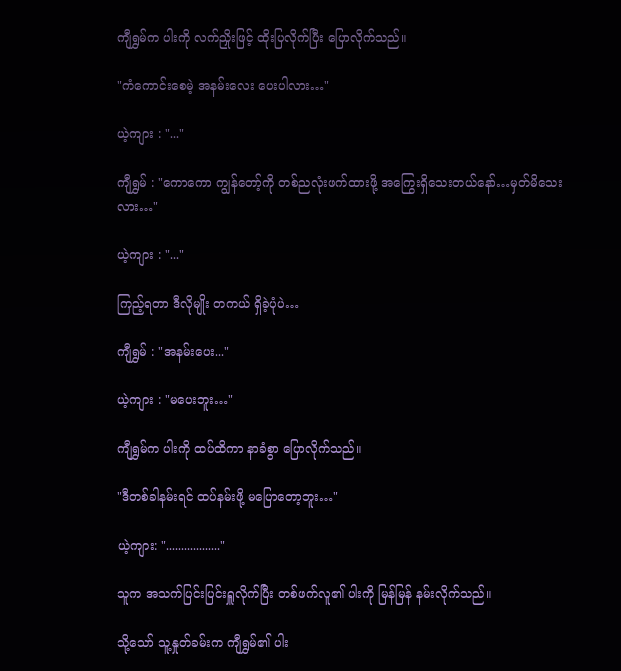ကျီရွှမ်က ပါးကို လက်ညှိုးဖြင့် ထိုးပြလိုက်ပြီး ပြောလိုက်သည်။

"ကံကောင်းစေမဲ့ အနမ်းလေး ပေးပါလား…"

ယဲ့ကျား : "..."

ကျီရွှမ် : "ကောကော ကျွန်တော့်ကို တစ်ညလုံးဖက်ထားဖို့ အကြွေးရှိသေးတယ်နော်…မှတ်မိသေးလား…"

ယဲ့ကျား : "..."

ကြည့်ရတာ ဒီလိုမျိုး တကယ် ရှိခဲ့ပုံပဲ…

ကျီရွှမ် : "အနမ်းပေး..."

ယဲ့ကျား : "မပေးဘူး…"

ကျီရွှမ်က ပါးကို ထပ်ထိကာ နာခံစွာ ပြောလိုက်သည်။

"ဒီတစ်ခါနမ်းရင် ထပ်နမ်းဖို့ မပြောတော့ဘူး…"

ယဲ့ကျား: ".................."

သူက အသက်ပြင်းပြင်းရှူလိုက်ပြီး တစ်ဖက်လူ၏ ပါးကို မြန်မြန် နမ်းလိုက်သည်။

သို့သော် သူ့နှုတ်ခမ်းက ကျီရွှမ်၏ ပါး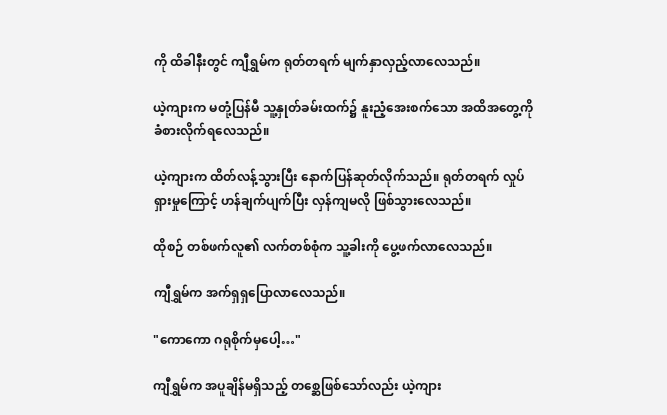ကို ထိခါနီးတွင် ကျီရွှမ်က ရုတ်တရက် မျက်နှာလှည့်လာလေသည်။

ယဲ့ကျားက မတုံ့ပြန်မီ သူ့နှုတ်ခမ်းထက်၌ နူးညံ့‌အေးစက်သော အထိအတွေ့ကို ခံစားလိုက်ရလေသည်။

ယဲ့ကျားက ထိတ်လန့်သွားပြီး နောက်ပြန်ဆုတ်လိုက်သည်။ ရုတ်တရက် လှုပ်ရှားမှုကြောင့် ဟန်ချက်ပျက်ပြီး လှန်ကျမလို ဖြစ်သွားလေသည်။

ထိုစဉ် တစ်ဖက်လူ၏ လက်တစ်စုံက သူ့ခါးကို ပွေ့ဖက်လာလေသည်။

ကျီရွှမ်က အက်ရှရှပြောလာလေသည်။

"ကောကော ဂရုစိုက်မှပေါ့…"

ကျီရွှမ်က အပူချိန်မရှိသည့် တစ္ဆေဖြစ်သော်လည်း ယဲ့ကျား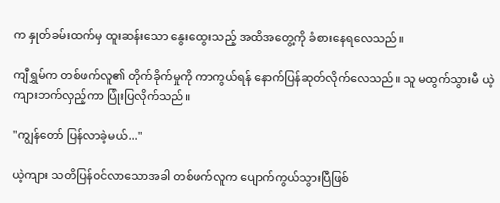က နှုတ်ခမ်းထက်မှ ထူးဆန်းသော နွေးထွေးသည့် အထိအတွေ့ကို ခံစားနေရလေသည်။

ကျီရွှမ်က တစ်ဖက်လူ၏ တိုက်ခိုက်မှုကို ကာကွယ်ရန် နောက်ပြန်ဆုတ်လိုက်လေသည်။ သူ မထွက်သွားမီ ယဲ့ကျားဘက်လှည့်ကာ ပြုံးပြလိုက်သည်။

"ကျွန်တော် ပြန်လာခဲ့မယ်..."

ယဲ့ကျား သတိပြန်၀င်လာသောအခါ တစ်ဖက်လူက ပျောက်ကွယ်သွားပြီဖြစ်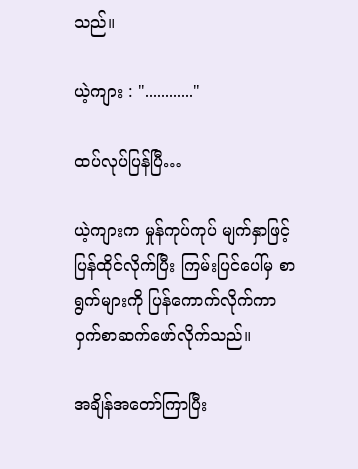သည်။

ယဲ့ကျား : "............"

ထပ်လုပ်ပြန်ပြီ…

ယဲ့ကျားက မှုန်ကုပ်ကုပ် မျက်နှာဖြင့် ပြန်ထိုင်လိုက်ပြီး ကြမ်းပြင်ပေါ်မှ စာရွက်များကို ပြန်ကောက်လိုက်ကာ ဝှက်စာဆက်ဖော်လိုက်သည်။

အချိန်အတော်ကြာပြီး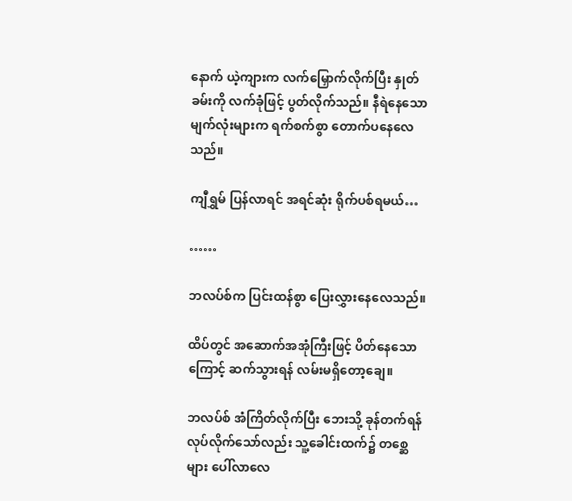နောက် ယဲ့ကျားက လက်မြှောက်လိုက်ပြီး နှုတ်ခမ်းကို လက်ခုံဖြင့် ပွတ်လိုက်သည်။ နီရဲနေသော မျက်လုံးများက ရက်စက်စွာ တောက်ပနေလေသည်။

ကျီရွှမ် ပြန်လာရင် အရင်ဆုံး ရိုက်ပစ်ရမယ်…

……

ဘလပ်စ်က ပြင်းထန်စွာ ပြေးလွှားနေလေသည်။

ထိပ်တွင် အဆောက်အအုံကြီးဖြင့် ပိတ်နေ‌သောကြောင့် ဆက်သွားရန် လမ်းမရှိ‌‌တော့ချေ။

ဘလပ်စ် အံကြိတ်လိုက်ပြီး ဘေးသို့ ခုန်တက်ရန် လုပ်လိုက်သော်လည်း သူ့ခေါင်းထက်၌ တစ္ဆေများ ပေါ်လာလေ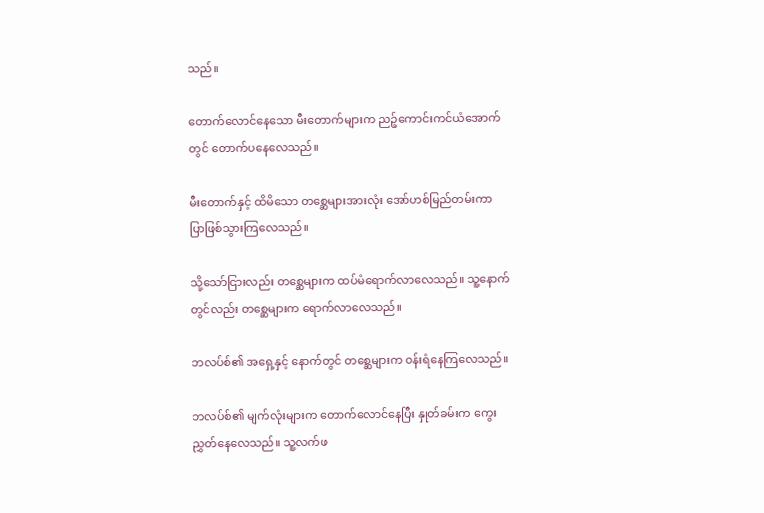သည်။

တောက်လောင်နေသော မီးတောက်များက ညဉ့်ကောင်းကင်ယံအောက်တွင် ‌တောက်ပနေလေသည်။

မီး‌‌တောက်နှင့် ထိမိသော တစ္ဆေများအားလုံး အော်ဟစ်မြည်တမ်းကာ ပြာဖြစ်သွားကြလေသည်။

သို့သော်ငြားလည်း တစ္ဆေများက ထပ်မံရောက်လာလေသည်။ သူ့နောက်တွင်လည်း တစ္ဆေများက ရောက်လာလေသည်။

ဘလပ်စ်၏ အရှေ့နှင့် နောက်တွင် တ‌စ္ဆေများက ၀န်းရံနေကြလေသည်။

ဘလပ်စ်၏ မျက်လုံးများက ‌တောက်လောင်နေပြီး နှုတ်ခမ်းက ကွေးညွှတ်နေလေသည်။ သူ့လက်ဖ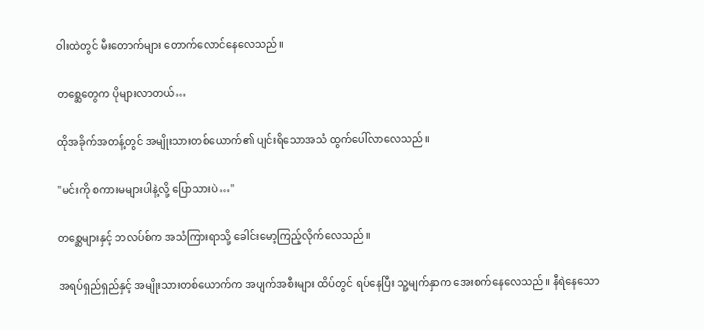ဝါးထဲတွင် မီးတောက်များ ‌‌တောက်လောင်နေလေသည်။

တစ္ဆေတွေက ပိုများလာတယ်…

ထိုအခိုက်အတန့်တွင် အမျိုးသားတစ်ယောက်၏ ပျင်းရိသောအသံ ထွက်ပေါ်လာလေသည်။

"မင်းကို စကားမများပါနဲ့လို့ ပြောသားပဲ…"

တစ္ဆေများနှင့် ဘလပ်စ်က အသံကြားရာသို့‌ ခေါင်းမော့ကြည့်လိုက်လေသည်။

အရပ်ရှည်ရှည်နှင့် အမျိုးသားတစ်ယောက်က အပျက်အစီးများ ထိပ်တွင် ရပ်နေပြီး သူ့မျက်နှာက အေးစက်နေလေသည်။ နီရဲနေသော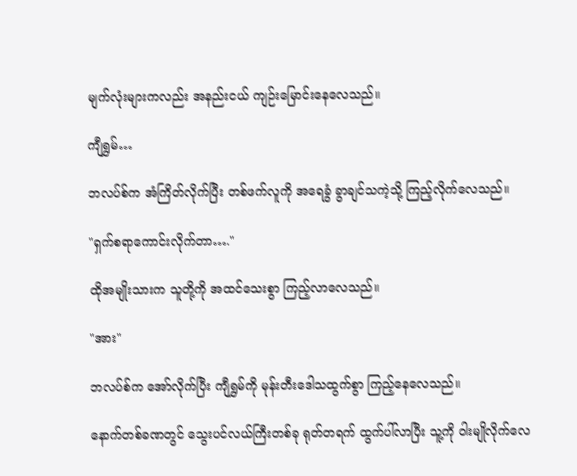မျက်လုံးများကလည်း အနည်းငယ် ကျဉ်းမြောင်းနေလေသည်။

ကျီရွှမ်…

ဘလပ်စ်က အံကြိတ်လိုက်ပြီး တစ်ဖက်လူကို အရေခွံ ခွာချင်သကဲ့သို့ ကြည့်လိုက်‌လေသည်။

"ရှက်စရာကောင်းလိုက်တာ…."

ထိုအမျိုးသားက သူတို့ကို အထင်သေးစွာ ကြည့်လာလေသည်။

"အား"

ဘလပ်စ်က အော်လိုက်ပြီး ကျီရွှမ်ကို မုန်းတီးဒေါသထွက်စွာ ကြည့်နေလေသည်။

နောက်တစ်ခဏတွင် သွေးပင်လယ်ကြီးတစ်ခု ရုတ်တရက် ထွက်ပါ်လာပြီး သူ့ကို ဝါးမျိုလိုက်လေ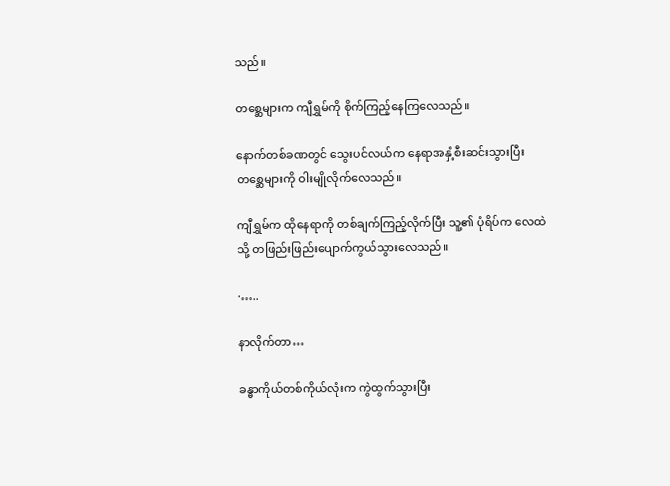သည်။

တစ္ဆေများက ကျီရွှမ်ကို စိုက်ကြည့်နေကြလေသည်။

နောက်တစ်ခဏတွင် သွေးပင်လယ်က နေရာအနှံ့စီးဆင်းသွားပြီး တစ္ဆေများကို ဝါးမျိုလိုက်လေသည်။

ကျီရွှမ်က ထိုနေရာကို တစ်ချက်ကြည့်လိုက်ပြီး သူ့၏ ပုံရိပ်က လေထဲသို့ တဖြည်းဖြည်းပျောက်ကွယ်သွားလေသည်။

·…..

နာလိုက်တာ…

ခန္ဓာကိုယ်တစ်ကိုယ်လုံးက ကွဲထွက်သွားပြီး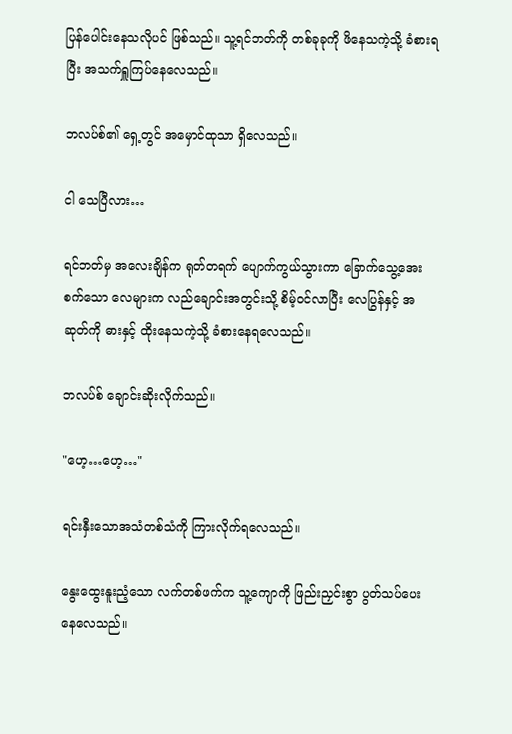ပြန်ပေါင်းနေ‌သလိုပင် ဖြစ်သည်။ သူ့ရင်ဘတ်ကို တစ်ခုခုကို ဖိနေသကဲ့သို့ ခံစားရပြီး အသက်ရှူကြပ်နေလေသည်။

ဘလပ်စ်၏ ရှေ့တွင် အမှောင်ထုသာ ရှိလေသည်။

ငါ သေပြီလား…

ရင်ဘတ်မှ အလေးချိန်က ရုတ်တရက် ပျောက်ကွယ်သွားကာ ခြောက်သွေ့အေးစက်သော လေများက လည်ချောင်းအတွင်းသို့ စိမ့်၀င်လာပြီး လေပြွန်နှင့် အဆုတ်ကို ဓားနှင့် ထိုးနေသကဲ့သို့ ခံစားနေရလေသည်။

ဘလပ်စ် ချောင်းဆိုးလိုက်သည်။

"ဟေ့…ဟေ့…"

ရင်းနှီးသောအသံတစ်သံကို ကြားလိုက်ရလေသည်။

နွေးထွေးနူးညံ့သော လက်တစ်ဖက်က သူ့ကျောကို ဖြည်းညှင်းစွာ ပွတ်သပ်ပေးနေလေသည်။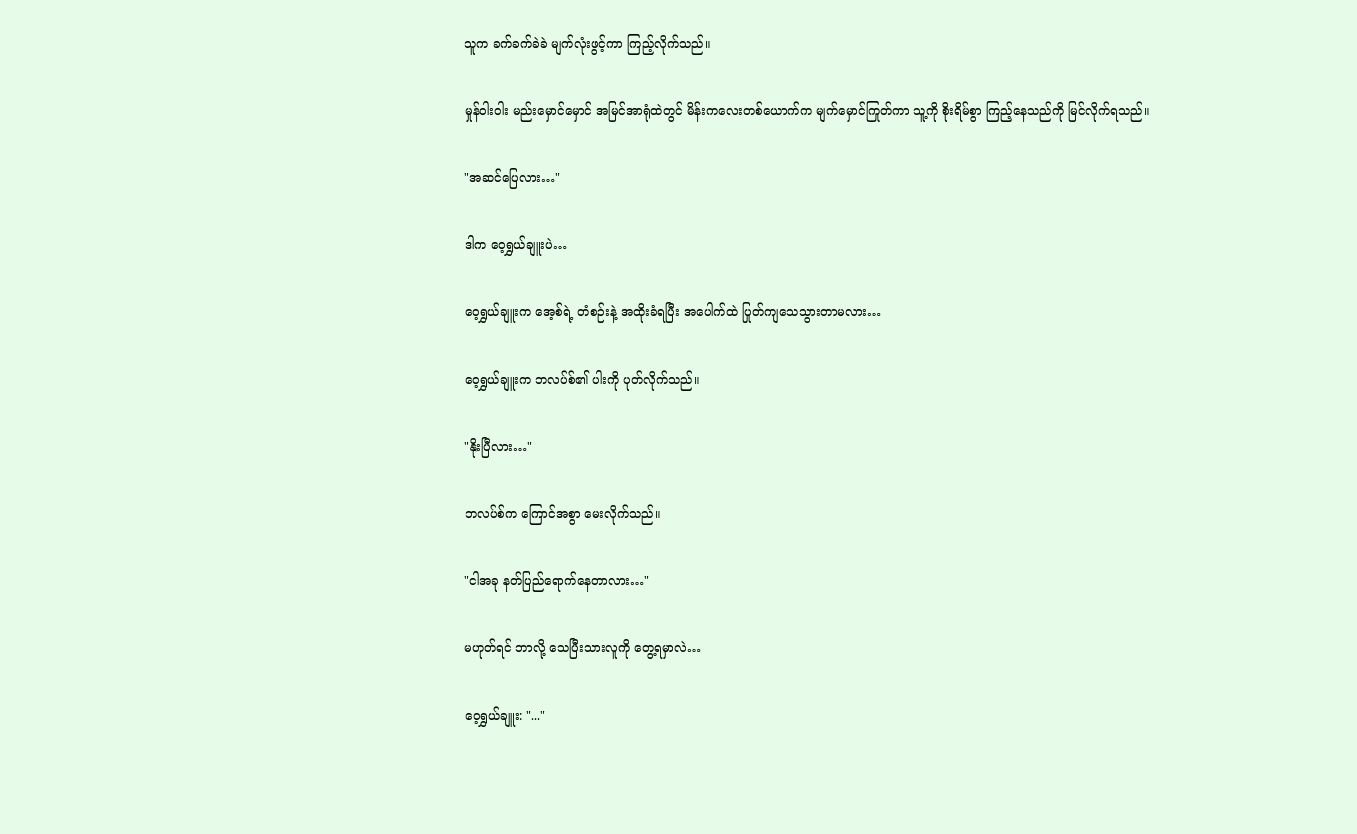သူက ခက်ခက်ခဲခဲ မျက်လုံးဖွင့်ကာ ကြည့်လိုက်သည်။

မှုန်ဝါးဝါး မည်းမှောင်မှောင် အမြင်အာရုံထဲတွင် မိန်းကလေးတစ်ယောက်က မျက်မှောင်ကြုတ်ကာ သူ့ကို စိုးရိမ်စွာ ကြည့်နေသည်ကို မြင်လိုက်ရသည်။

"အဆင်ပြေလား…"

ဒါက ဝေ့ရွှယ်ချူးပဲ…

ဝေ့ရွှယ်ချူးက အေ့စ်ရဲ့ တံစဉ်းနဲ့ အထိုးခံရပြီး အပေါက်ထဲ ပြုတ်ကျသေသွားတာမလား…

ဝေ့ရွှယ်ချူးက ဘလပ်စ်၏ ပါးကို ပုတ်လိုက်သည်။

"နိုးပြီလား…"

ဘလပ်စ်က ကြောင်အစွာ မေးလိုက်သည်။

"ငါအခု နတ်ပြည်ရောက်နေတာလား…"

မဟုတ်ရင် ဘာလို့ ‌သေပြီးသားလူကို တွေ့ရမှာလဲ…

ဝေ့ရွှယ်ချူး: "..."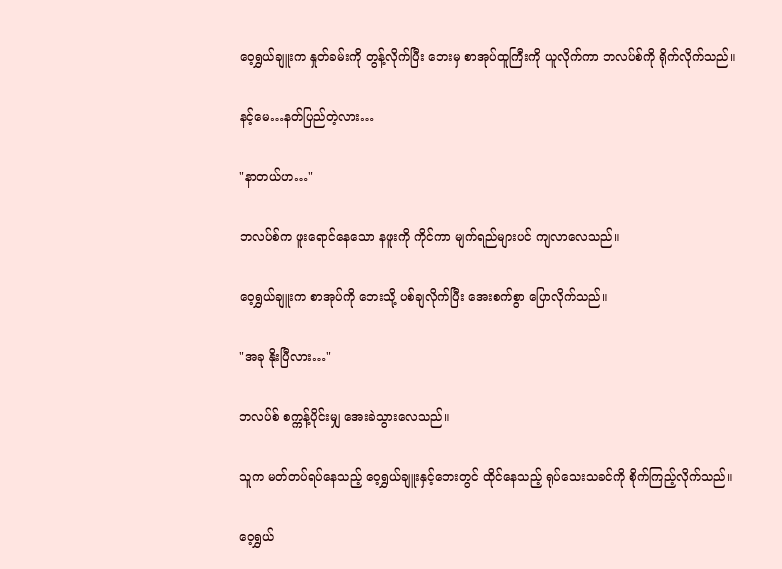ဝေ့ရွှယ်ချူးက နှုတ်ခမ်းကို တွန့်လိုက်ပြီး ဘေးမှ စာအုပ်ထူကြီးကို ယူလိုက်ကာ ဘလပ်စ်ကို ရိုက်လိုက်သည်။

နင့်မေ…နတ်ပြည်တဲ့လား…

"နာတယ်ဟ…"

ဘလပ်စ်က ဖူးရောင်နေသော နဖူးကို ကိုင်ကာ မျက်ရည်များပင် ကျလာလေသည်။

ဝေ့ရွှယ်ချူးက စာအုပ်ကို ဘေးသို့ ပစ်ချလိုက်ပြီး အေးစက်စွာ ပြောလိုက်သည်။

"အခု နိုးပြီလား…"

ဘလပ်စ် စက္ကန့်ပိုင်းမျှ အေးခဲသွားလေသည်။

သူက မတ်တပ်ရပ်နေသည့် ဝေ့ရွှယ်ချူးနှင့်ဘေးတွင် ထိုင်နေသည့် ရုပ်သေးသခင်ကို စိုက်ကြည့်လိုက်သည်။

ဝေ့ရွှယ်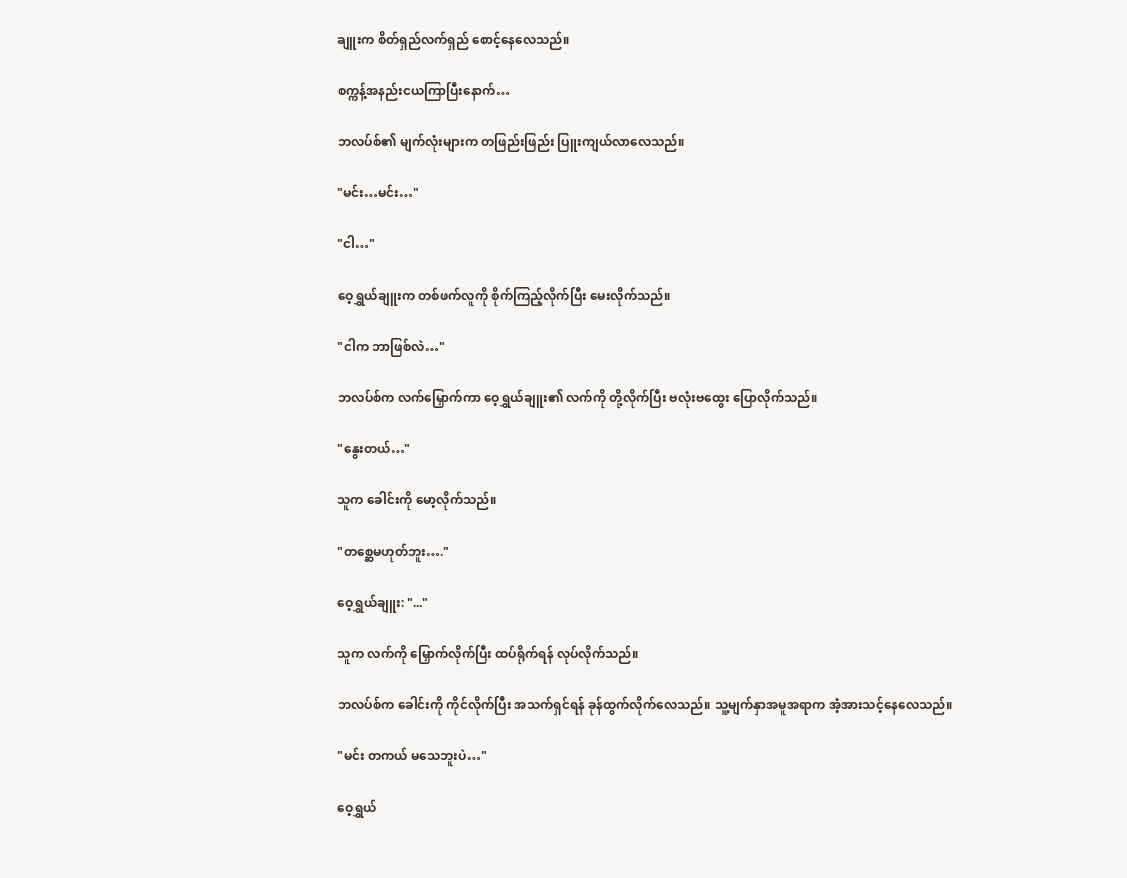ချူးက စိတ်ရှည်လက်ရှည် စောင့်နေလေသည်။

စက္ကန့်အနည်းငယကြာပြီးနောက်…

ဘလပ်စ်၏ မျက်လုံးများက တဖြည်းဖြည်း ပြူးကျယ်လာလေသည်။

"မင်း…မင်း…"

"ငါ…"

ဝေ့ရွှယ်ချူးက တစ်ဖက်လူကို စိုက်ကြည့်လိုက်ပြီး မေးလိုက်သည်။

"ငါက ဘာဖြစ်လဲ…"

ဘလပ်စ်က လက်မြှောက်ကာ ဝေ့ရွှယ်ချူး၏ လက်ကို တို့လိုက်ပြီး ဗလုံးဗထွေး ပြောလိုက်သည်။

"နွေးတယ်…"

သူက ခေါင်းကို မော့လိုက်သည်။

"တစ္ဆေမဟုတ်ဘူး…."

ဝေ့ရွှယ်ချူး: "..."

သူက လက်ကို မြှောက်လိုက်ပြီး ထပ်ရိုက်ရန် လုပ်လိုက်သည်။

ဘလပ်စ်က ခေါင်းကို ကိုင်လိုက်ပြီး အသက်ရှင်ရန် ခုန်ထွက်လိုက်လေသည်။ သူ့မျက်နှာအမူအရာက အံ့အားသင့်နေလေသည်။

"မင်း တကယ် မသေဘူးပဲ…"

ဝေ့ရွှယ်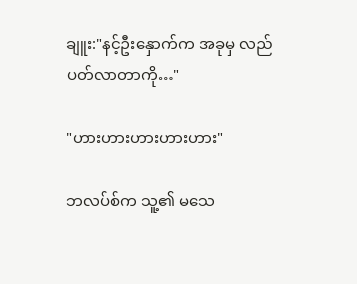ချူး:"နင့်ဦးနှောက်က အခုမှ လည်ပတ်လာတာကို…"

"ဟားဟားဟားဟားဟား"

ဘလပ်စ်က သူ့၏ မသေ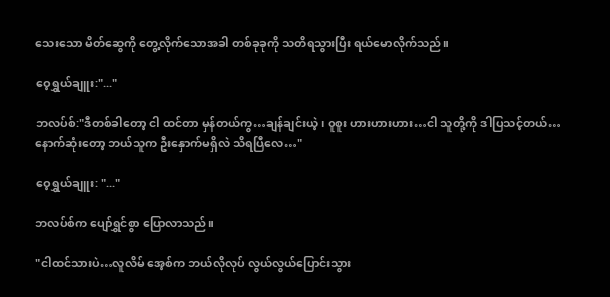သေးသော မိတ်ဆွေကို တွေ့လိုက်သောအခါ တစ်ခုခုကို သတိရသွားပြီး ရယ်မောလိုက်သည်။

ဝေ့ရွှယ်ချူး:"..."

ဘလပ်စ်:"ဒီတစ်ခါတော့ ငါ ထင်တာ မှန်တယ်ကွ…ချန်ချင်းယဲ့၊ ဝူစူး ဟားဟားဟား…ငါ သူတို့ကို ဒါပြသင့်တယ်…နောက်ဆုံးတော့ ဘယ်သူက ဦးနှောက်မရှိလဲ သိရပြီလေ…"

ဝေ့ရွှယ်ချူး: "..."

ဘလပ်စ်က ပျော်ရွှင်စွာ ပြောလာသည်။

"ငါထင်သားပဲ…လူလိမ် အေ့စ်က ဘယ်လိုလုပ် လွယ်လွယ်ပြောင်းသွား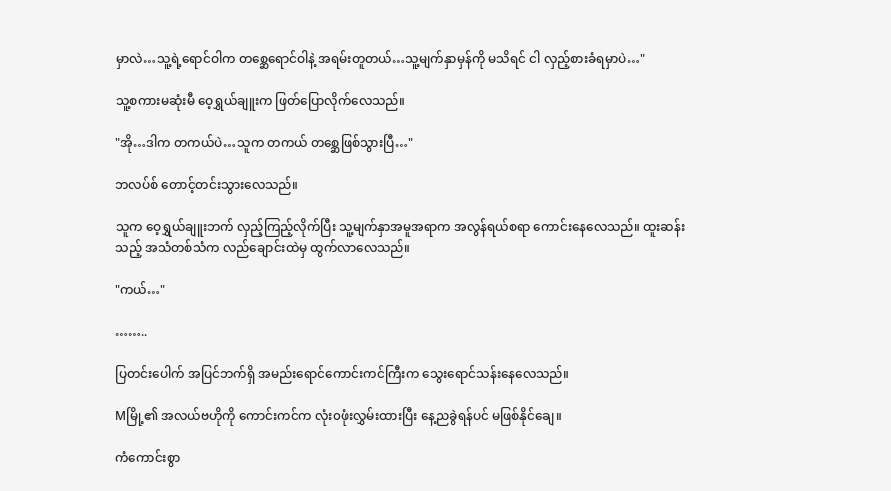မှာလဲ…သူ့ရဲ့ရောင်ဝါက တစ္ဆေရောင်ဝါနဲ့ အရမ်းတူတယ်…သူ့မျက်နှာမှန်ကို မသိရင် ငါ လှည့်စားခံရမှာပဲ…"

သူ့စကားမဆုံးမီ ဝေ့ရွှယ်ချူးက ဖြတ်ပြောလိုက်လေသည်။

"အို…ဒါက တကယ်ပဲ…သူက တကယ် တစ္ဆေဖြစ်သွားပြီ…"

ဘလပ်စ် တောင့်တင်းသွားလေသည်။

သူက ဝေ့ရွှယ်ချူးဘက် လှည့်ကြည့်လိုက်ပြီး သူ့မျက်နှာအမူအရာက အလွန်ရယ်စရာ ကောင်းနေလေသည်။ ထူးဆန်းသည့် အသံတစ်သံက လည်ချောင်းထဲမှ ထွက်လာလေသည်။

"ကယ်…"

……..

ပြတင်းပေါက် အပြင်ဘက်ရှိ အမည်းရောင်ကောင်းကင်ကြီးက သွေးရောင်သန်းနေလေသည်။

Mမြို့၏ အလယ်ဗဟိုကို ကောင်းကင်က လုံး၀ဖုံးလွှမ်းထားပြီး နေ့ညခွဲရန်ပင် မဖြစ်နိုင်ချေ။

ကံကောင်းစွာ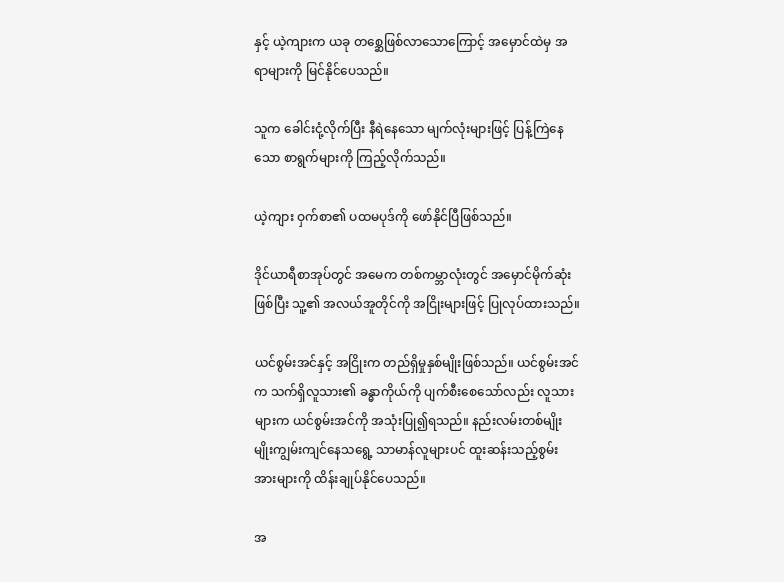နှင့် ယဲ့ကျားက ယခု ‌တစ္ဆေဖြစ်လာသောကြောင့် အမှောင်ထဲမှ အရာများကို မြင်နိုင်ပေသည်။

သူက ခေါင်းငုံ့လိုက်ပြီး နီရဲနေသော မျက်လုံးများဖြင့် ပြန့်ကြဲနေသော စာရွက်များကို ကြည့်လိုက်သည်။

ယဲ့ကျား ဝှက်စာ၏ ပထမပုဒ်ကို ဖော်နိုင်ပြီဖြစ်သည်။

ဒိုင်ယာရီစာအုပ်တွင် အမေက တစ်ကမ္ဘာလုံးတွင် အမှောင်မိုက်ဆုံးဖြစ်ပြီး သူ့၏ အလယ်အူတိုင်ကို အငြိုးများဖြင့် ပြုလုပ်ထားသည်။

ယင်စွမ်းအင်နှင့် အငြိုးက တည်ရှိမှုနှစ်မျိုးဖြစ်သည်။ ယင်စွမ်းအင်က သက်ရှိလူသား၏ ခန္ဓာကိုယ်ကို ပျက်စီးစေသော်လည်း လူသားများက ယင်စွမ်းအင်ကို အသုံးပြု၍ရသည်။ နည်းလမ်းတစ်မျိုးမျိုးကျွမ်းကျင်နေသရွေ့ သာမာန်လူများပင် ထူးဆန်းသည့်စွမ်းအားများကို ထိန်းချုပ်နိုင်ပေသည်။

အ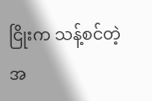ငြိုးက သန့်စင်တဲ့အ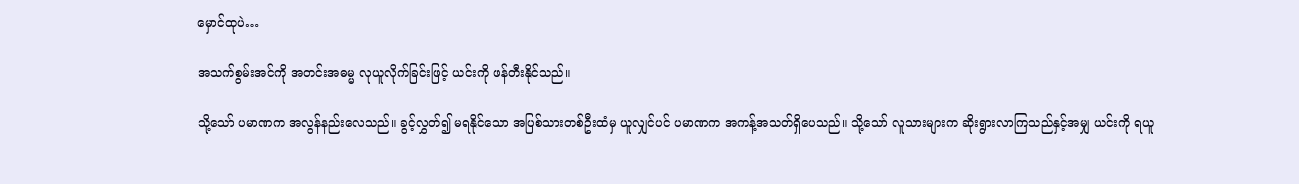မှောင်ထုပဲ…

အသက်စွမ်းအင်ကို အတင်းအဓမ္မ လုယူလိုက်ခြင်းဖြင့် ယင်းကို ဖန်တီးနိုင်သည်။

သို့သော် ပမာဏက အလွန်နည်းလေသည်။ ခွင့်လွှတ်၍ မရနိုင်သော အပြစ်သားတစ်ဦးထံမှ ယူလျှင်ပင် ပမာဏက အကန့်အသတ်ရှိပေသည်။ သို့သော် လူသားများက ဆိုးရွားလာကြသည်နှင့်အမျှ ယင်းကို ရယူ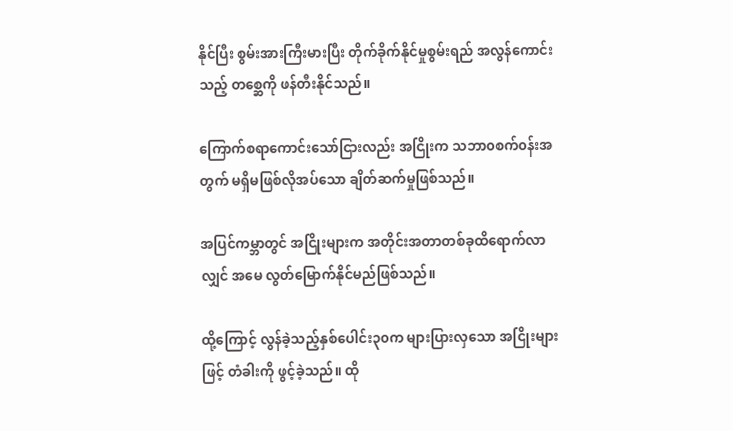နိုင်ပြီး စွမ်းအားကြီးမားပြီး တိုက်ခိုက်နိုင်မှုစွမ်းရည် အလွန်ကောင်းသည့် တစ္ဆေကို ဖန်တီးနိုင်သည်။

ကြောက်စရာကောင်းသော်ငြားလည်း အငြိုးက သဘာ၀စက်၀န်းအတွက် မရှိမဖြစ်လိုအပ်သော ချိတ်ဆက်မှုဖြစ်သည်။

အပြင်ကမ္ဘာတွင် အငြိုးများက အတိုင်းအတာတစ်ခုထိရောက်လာလျှင် အမေ လွတ်မြောက်နိုင်မည်ဖြစ်သည်။

ထို့ကြောင့် လွန်ခဲ့သည့်နှစ်ပေါင်း၃၀က များပြားလှသော အငြိုးများဖြင့် တံခါးကို ဖွင့်ခဲ့သည်။ ထို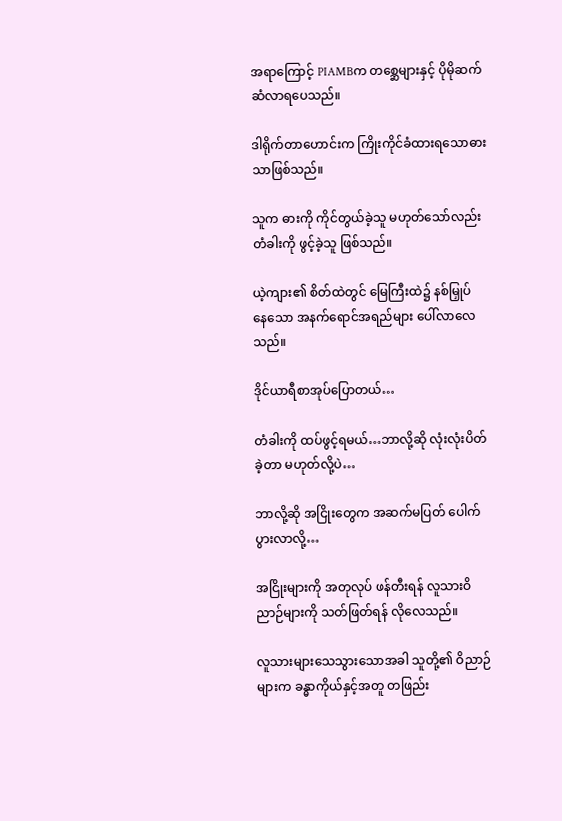အရာကြောင့် PIAMBက တစ္ဆေများနှင့် ပိုမိုဆက်ဆံလာရပေသည်။

ဒါရိုက်တာဟောင်းက ကြိုးကိုင်ခံထားရသောဓားသာဖြစ်သည်။

သူက ဓားကို ကိုင်တွယ်ခဲ့သူ မဟုတ်သော်လည်း တံခါးကို ဖွင့်ခဲ့သူ ဖြစ်သည်။

ယဲ့ကျား၏ စိတ်ထဲတွင် မြေကြီးထဲ၌ နစ်မြှုပ်နေ‌‌သော အနက်ရောင်အရည်များ ပေါ်လာလေသည်။

ဒိုင်ယာရီစာအုပ်ပြောတယ်…

တံခါးကို ထပ်ဖွင့်ရမယ်…ဘာလို့ဆို လုံးလုံးပိတ်ခဲ့တာ မဟုတ်လို့ပဲ…

ဘာလို့ဆို အငြိုးတွေက အဆက်မပြတ် ပေါက်ပွားလာလို့…

အငြိုးများကို အတုလုပ် ဖန်တီးရန် လူသားဝိညာဉ်များကို သတ်ဖြတ်ရန် လိုလေသည်။

လူသားများသေသွားသောအခါ သူတို့၏ ဝိညာဉ်များက ခန္ဓာကိုယ်နှင့်အတူ တဖြည်း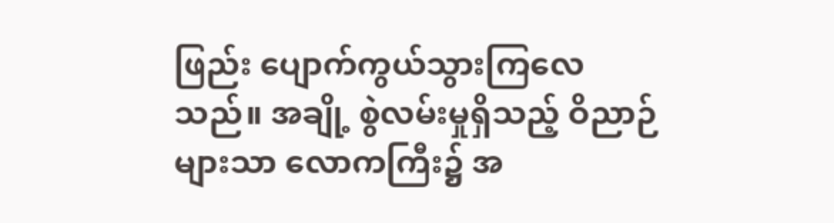ဖြည်း ပျောက်ကွယ်သွားကြလေသည်။ အချို့ စွဲလမ်းမှုရှိသည့် ဝိညာဉ်များသာ လောကကြီး၌ အ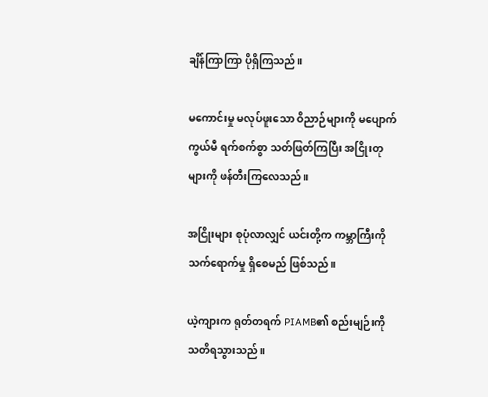ချိန်ကြာကြာ ပိုရှိကြသည်။

မကောင်းမှု မလုပ်ဖူးသော ဝိညာဉ်များကို မပျောက်ကွယ်မီ ရက်စက်စွာ သတ်ဖြတ်ကြပြီး အငြိုးတုများကို ဖန်တီးကြလေသည်။

အငြိုးများ စုပုံလာလျှင် ယင်းတို့က ကမ္ဘာကြီးကို သက်ရောက်မှု ရှိစေမည် ဖြစ်သည်။

ယဲ့ကျားက ရုတ်တရက် PIAMB၏ စည်းမျဉ်းကို သတိရသွားသည်။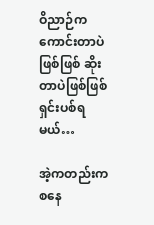ဝိညာဉ်က ကောင်းတာပဲဖြစ်ဖြစ် ဆိုးတာပဲဖြစ်ဖြစ် ရှင်းပစ်ရမယ်…

အဲ့ကတည်းက စနေ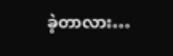ခဲ့တာလား…